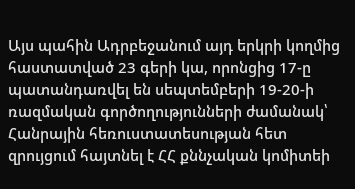Այս պահին Ադրբեջանում այդ երկրի կողմից հաստատված 23 գերի կա, որոնցից 17-ը պատանդառվել են սեպտեմբերի 19-20-ի ռազմական գործողությունների ժամանակ՝ Հանրային հեռուստատեսության հետ զրույցում հայտնել է ՀՀ քննչական կոմիտեի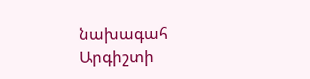նախագահ Արգիշտի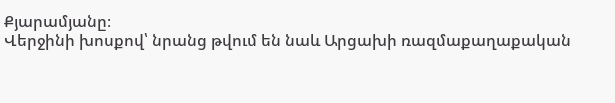Քյարամյանը։
Վերջինի խոսքով՝ նրանց թվում են նաև Արցախի ռազմաքաղաքական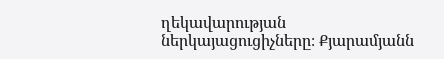ղեկավարության ներկայացուցիչները։ Քյարամյանն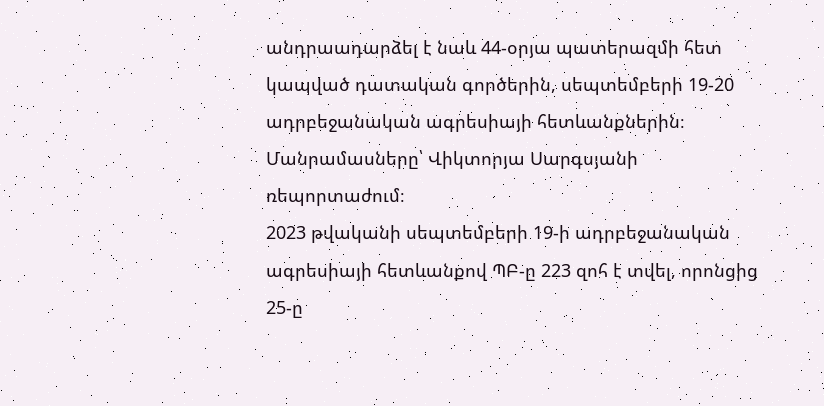անդրաադարձել է նաև 44-օրյա պատերազմի հետ կապված դատական գործերին, սեպտեմբերի 19-20 ադրբեջանական ագրեսիայի հետևանքներին։ Մանրամասները՝ Վիկտորյա Սարգսյանի ռեպորտաժում։
2023 թվականի սեպտեմբերի 19-ի ադրբեջանական ագրեսիայի հետևանքով ՊԲ-ը 223 զոհ է տվել, որոնցից 25-ը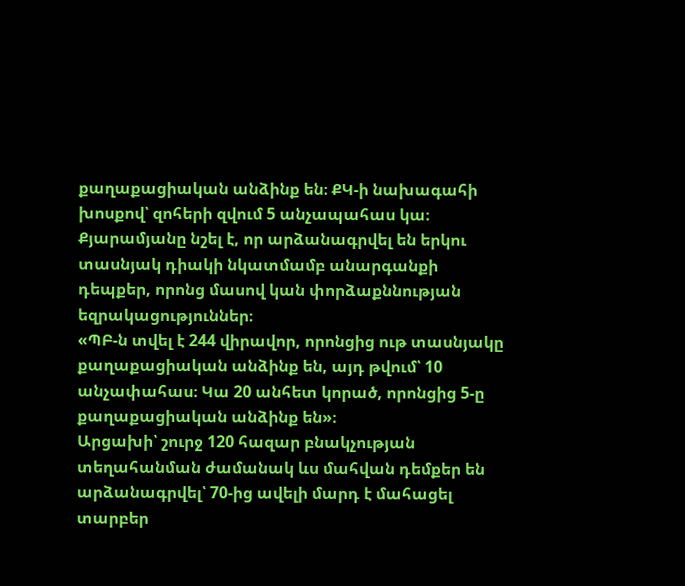քաղաքացիական անձինք են։ ՔԿ-ի նախագահի խոսքով՝ զոհերի զվում 5 անչապահաս կա։ Քյարամյանը նշել է, որ արձանագրվել են երկու տասնյակ դիակի նկատմամբ անարգանքի դեպքեր, որոնց մասով կան փորձաքննության եզրակացություններ։
«ՊԲ-ն տվել է 244 վիրավոր, որոնցից ութ տասնյակը քաղաքացիական անձինք են, այդ թվում՝ 10 անչափահաս։ Կա 20 անհետ կորած, որոնցից 5-ը քաղաքացիական անձինք են»։
Արցախի՝ շուրջ 120 հազար բնակչության տեղահանման ժամանակ ևս մահվան դեմքեր են արձանագրվել՝ 70-ից ավելի մարդ է մահացել տարբեր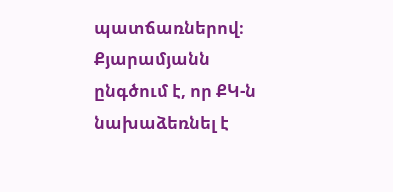պատճառներով։ Քյարամյանն ընգծում է, որ ՔԿ-ն նախաձեռնել է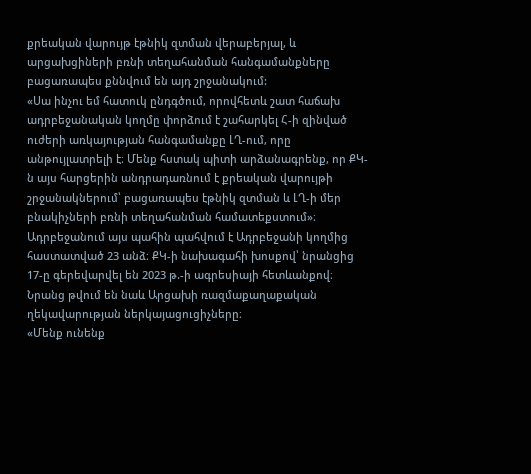քրեական վարույթ էթնիկ զտման վերաբերյալ, և արցախցիների բռնի տեղահանման հանգամանքները բացառապես քննվում են այդ շրջանակում:
«Սա ինչու եմ հատուկ ընդգծում, որովհետև շատ հաճախ ադրբեջանական կողմը փորձում է շահարկել Հ-ի զինված ուժերի առկայության հանգամանքը ԼՂ-ում, որը անթույլատրելի է։ Մենք հստակ պիտի արձանագրենք, որ ՔԿ-ն այս հարցերին անդրադառնում է քրեական վարույթի շրջանակներում՝ բացառապես էթնիկ զտման և ԼՂ-ի մեր բնակիչների բռնի տեղահանման համատեքստում»։
Ադրբեջանում այս պահին պահվում է Ադրբեջանի կողմից հաստատված 23 անձ։ ՔԿ-ի նախագահի խոսքով՝ նրանցից 17-ը գերեվարվել են 2023 թ.-ի ագրեսիայի հետևանքով։ Նրանց թվում են նաև Արցախի ռազմաքաղաքական ղեկավարության ներկայացուցիչները։
«Մենք ունենք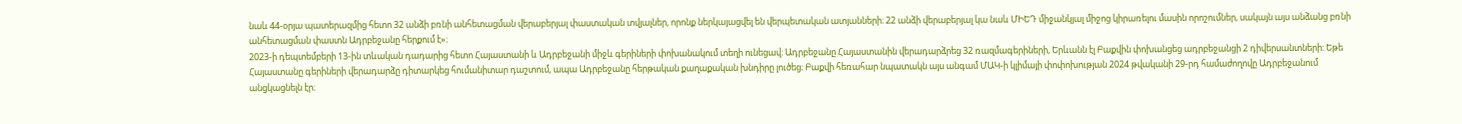նաև 44-օրյա պատերազմից հետո 32 անձի բռնի անհետացման վերաբերյալ փաստական տվյալներ, որոնք ներկայացվել են վերպետական ատյանների։ 22 անձի վերաբերյալ կա նաև ՄԻԵԴ միջանկյալ միջոց կիրառելու մասին որոշումներ, սակայն այս անձանց բռնի անհետացման փաստն Ադրբեջանը հերքում է»։
2023-ի դեպտեմբերի 13-ին տևական դադարից հետո Հայաստանի և Ադրբեջանի միջև գերիների փոխանակում տեղի ունեցավ։ Ադրբեջանը Հայաստանին վերադարձրեց 32 ռազմագերիների, Երևանն էլ Բաքվին փոխանցեց ադրբեջանցի 2 դիվերսանտների։ Եթե Հայաստանը գերիների վերադարձը դիտարկեց հումանիտար դաշտում, ապա Ադրբեջանը հերթական քաղաքական խնդիրը լուծեց։ Բաքվի հեռահար նպատակն այս անգամ ՄԱԿ-ի կլիմայի փոփոխության 2024 թվականի 29-րդ համաժողովը Ադրբեջանում անցկացնելն էր։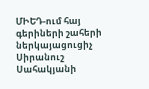ՄԻԵԴ-ում հայ գերիների շահերի ներկայացուցիչ Սիրանուշ Սահակյանի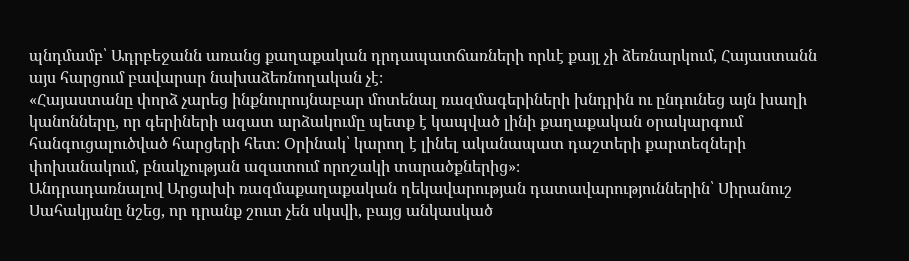պնդմամբ՝ Ադրբեջանն առանց քաղաքական դրդապատճառների որևէ քայլ չի ձեռնարկում, Հայաստանն այս հարցում բավարար նախաձեռնողական չէ։
«Հայաստանը փորձ չարեց ինքնուրույնաբար մոտենալ ռազմագերիների խնդրին ու ընդունեց այն խաղի կանոնները, որ գերիների ազատ արձակումը պետք է կապված լինի քաղաքական օրակարգում հանգուցալուծված հարցերի հետ։ Օրինակ՝ կարող է լինել ականապատ դաշտերի քարտեզների փոխանակում, բնակչության ազատում որոշակի տարածքներից»։
Անդրադառնալով Արցախի ռազմաքաղաքական ղեկավարության դատավարություններին՝ Սիրանուշ Սահակյանը նշեց, որ դրանք շուտ չեն սկսվի, բայց անկասկած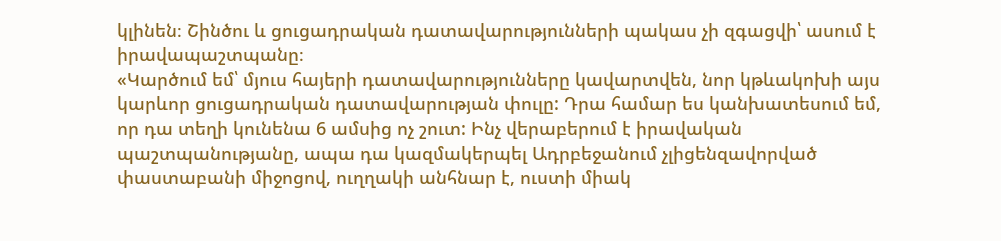կլինեն։ Շինծու և ցուցադրական դատավարությունների պակաս չի զգացվի՝ ասում է իրավապաշտպանը։
«Կարծում եմ՝ մյուս հայերի դատավարությունները կավարտվեն, նոր կթևակոխի այս կարևոր ցուցադրական դատավարության փուլը: Դրա համար ես կանխատեսում եմ, որ դա տեղի կունենա 6 ամսից ոչ շուտ: Ինչ վերաբերում է իրավական պաշտպանությանը, ապա դա կազմակերպել Ադրբեջանում չլիցենզավորված փաստաբանի միջոցով, ուղղակի անհնար է, ուստի միակ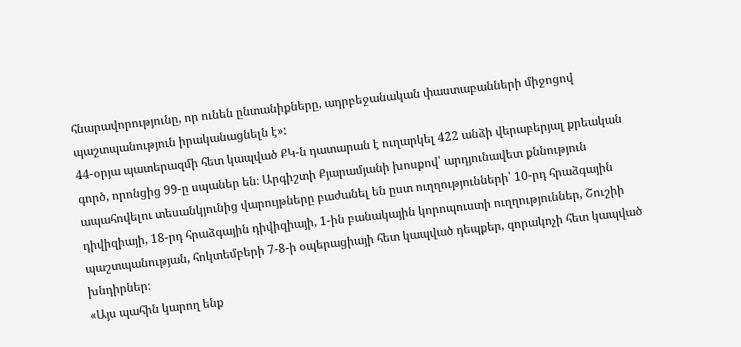հնարավորությունը, որ ունեն ընտանիքները, ադրբեջանական փաստաբանների միջոցով պաշտպանություն իրականացնելն է»:
44-օրյա պատերազմի հետ կապված ՔԿ-ն դատարան է ուղարկել 422 անձի վերաբերյալ քրեական գործ, որոնցից 99-ը սպաներ են։ Արգիշտի Քյարամյանի խոսքով՝ արդյունավետ քննություն ապահովելու տեսանկյունից վարույթները բաժանել են ըստ ուղղությունների՝ 10-րդ հրաձգային դիվիզիայի, 18-րդ հրաձգային դիվիզիայի, 1-ին բանակային կորոպուստի ուղղություններ, Շուշիի պաշտպանության, հոկտեմբերի 7-8-ի օպերացիայի հետ կապված դեպքեր, զորակոչի հետ կապված խնդիրներ։
«Այս պահին կարող ենք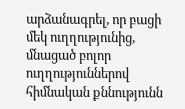արձանագրել, որ բացի մեկ ուղղությունից, մնացած բոլոր ուղղություններով հիմնական քննությունն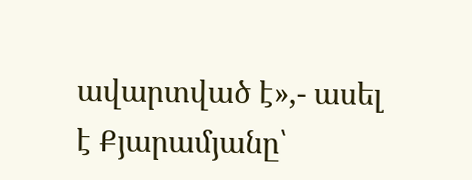ավարտված է»,- ասել է Քյարամյանը՝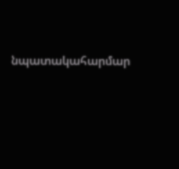նպատակահարմար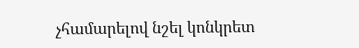չհամարելով նշել կոնկրետ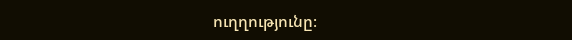ուղղությունը։